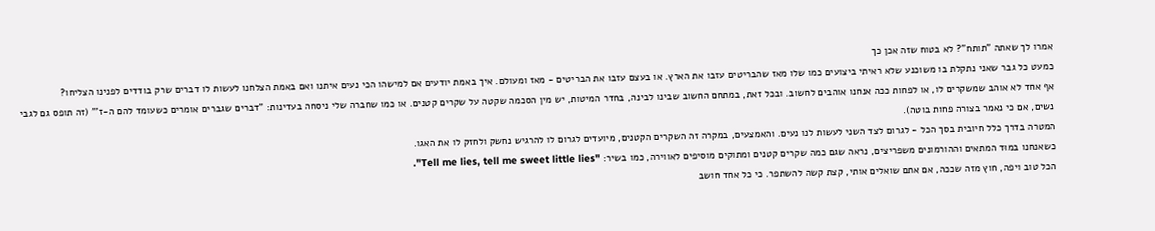אמרו לך שאתה "תותח"? לא בטוח שזה אכן כך
כמעט כל גבר שאני נתקלת בו משוכנע שלא ראיתי ביצועים כמו שלו מאז שהבריטים עזבו את הארץ. או בעצם עזבו את הבריטים - מאז ומעולם. איך באמת יודעים אם למישהו הכי נעים איתנו ואם באמת הצלחנו לעשות לו דברים שרק בודדים לפנינו הצליחו?
אף אחד לא אוהב שמשקרים לו, או לפחות ככה אנחנו אוהבים לחשוב. ובכל זאת, במתחם החשוב שבינו לבינה, בחדר המיטות, יש מין הסכמה שקטה על שקרים קטנים. או כמו שחברה שלי ניסחה בעדינות: "דברים שגברים אומרים כשעומד להם ה-ז'" (זה תופס גם לגבי נשים, אם כי נאמר בצורה פחות בוטה).
המטרה בדרך כלל חיובית בסך הכל - לגרום לצד השני לעשות לנו נעים. והאמצעים, במקרה זה השקרים הקטנים, מיועדים לגרום לו להרגיש נחשק ולחזק לו את האגו.
כשאנחנו במוּד המתאים וההורמונים משפריצים, נראה שגם כמה שקרים קטנים ומתוקים מוסיפים לאווירה, כמו בשיר: "Tell me lies, tell me sweet little lies".
הכל טוב ויפה, חוץ מזה שככה, אם אתם שואלים אותי, קצת קשה להשתפר. כי כל אחד חושב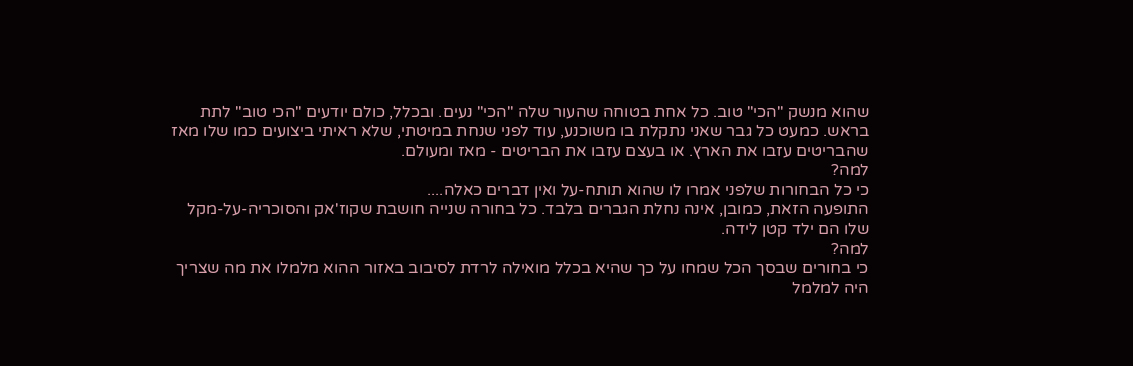שהוא מנשק "הכי" טוב. כל אחת בטוחה שהעור שלה "הכי" נעים. ובכלל, כולם יודעים "הכי טוב" לתת בראש. כמעט כל גבר שאני נתקלת בו משוכנע, עוד לפני שנחת במיטתי, שלא ראיתי ביצועים כמו שלו מאז שהבריטים עזבו את הארץ. או בעצם עזבו את הבריטים - מאז ומעולם.
למה?
כי כל הבחורות שלפני אמרו לו שהוא תותח-על ואין דברים כאלה....
התופעה הזאת, כמובן, אינה נחלת הגברים בלבד. כל בחורה שנייה חושבת שקוז'אק והסוכריה-על-מקל שלו הם ילד קטן לידה.
למה?
כי בחורים שבסך הכל שמחו על כך שהיא בכלל מואילה לרדת לסיבוב באזור ההוא מלמלו את מה שצריך היה למלמל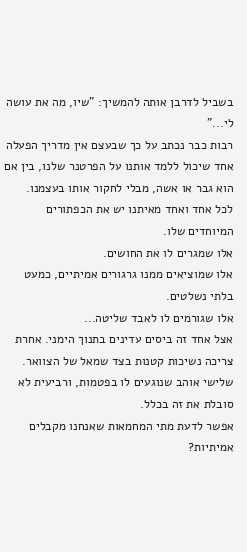בשביל לדרבן אותה להמשיך: "שיו, מה את עושה לי..."
רבות כבר נכתב על כך שבעצם אין מדריך הפעלה אחד שיכול ללמד אותנו על הפרטנר שלנו, בין אם הוא גבר או אשה, מבלי לחקור אותו בעצמנו.
לכל אחד ואחד מאיתנו יש את הכפתורים המיוחדים שלו.
אלו שמגרים לו את החושים.
אלו שמוציאים ממנו גרגורים אמיתיים, כמעט בלתי נשלטים.
אלו שגורמים לו לאבד שליטה...
אצל אחד זה ביסים עדינים בתנוך הימני. אחרת צריכה נשיכות קטנות בצד שמאל של הצוואר. שלישי אוהב שנוגעים לו בפטמות, ורביעית לא סובלת את זה בכלל.
אפשר לדעת מתי המחמאות שאנחנו מקבלים אמיתיות?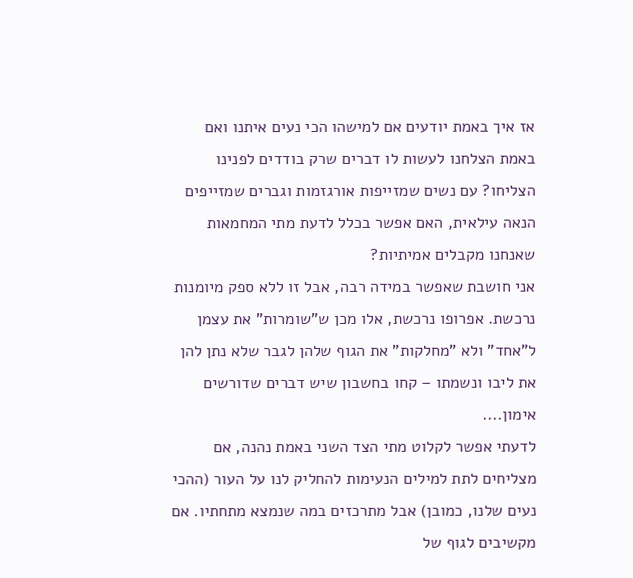אז איך באמת יודעים אם למישהו הכי נעים איתנו ואם באמת הצלחנו לעשות לו דברים שרק בודדים לפנינו הצליחו? עם נשים שמזייפות אורגזמות וגברים שמזייפים הנאה עילאית, האם אפשר בכלל לדעת מתי המחמאות שאנחנו מקבלים אמיתיות?
אני חושבת שאפשר במידה רבה, אבל זו ללא ספק מיומנות נרכשת. אפרופו נרכשת, אלו מכן ש"שומרות" את עצמן ל"אחד" ולא "מחלקות" את הגוף שלהן לגבר שלא נתן להן את ליבו ונשמתו – קחו בחשבון שיש דברים שדורשים אימון....
לדעתי אפשר לקלוט מתי הצד השני באמת נהנה, אם מצליחים לתת למילים הנעימות להחליק לנו על העור (ההכי נעים שלנו, כמובן) אבל מתרכזים במה שנמצא מתחתיו. אם מקשיבים לגוף של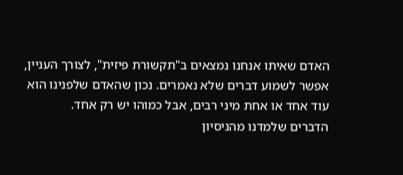האדם שאיתו אנחנו נמצאים ב"תקשורת פיזית", לצורך העניין, אפשר לשמוע דברים שלא נאמרים. נכון שהאדם שלפנינו הוא עוד אחד או אחת מיני רבים, אבל כמוהו יש רק אחד.
הדברים שלמדנו מהניסיון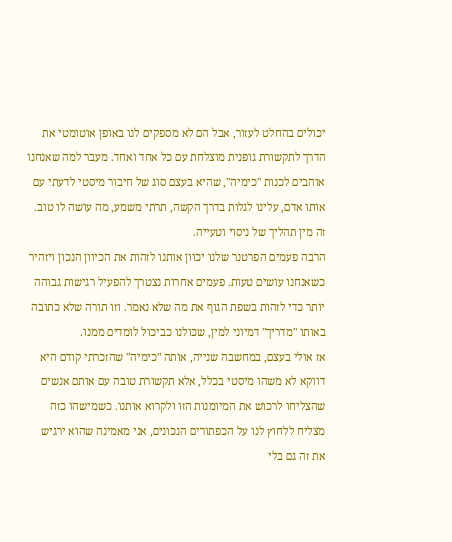יכולים בהחלט לעזור, אבל הם לא מספקים לנו באופן אוטומטי את הדרך לתקשורת גופנית מוצלחת עם כל אחד ואחד. מעבר למה שאנחנו אוהבים לכנות "כימיה", שהיא בעצם סוג של חיבור מיסטי לדעתי עם אותו אדם, עלינו לגלות בדרך הקשה, תרתי משמע, מה עושה לו טוב. זה מין תהליך של ניסוי וטעייה.
הרבה פעמים הפרטנר שלנו יכוון אותנו לזהות את הכיוון הנכון ויזהיר כשאנחנו עושים טעות. פעמים אחרות נצטרך להפעיל רגישות גבוהה יותר כדי לזהות בשפת הגוף את מה שלא נאמר. וזו תורה שלא כתובה באותו "מדריך" דמיוני למין, שכולנו כביכול לומדים ממנו.
אז אולי בעצם, במחשבה שנייה, אותה "כימיה" שהזכרתי קודם היא דווקא לא משהו מיסטי בכלל, אלא תקשורת טובה עם אותם אנשים שהצליחו לרכוש את המיומנות הזו ולקרוא אותנו. כשמישהו כזה מצליח ללחוץ לנו על הכפתורים הנכונים, אני מאמינה שהוא ירגיש את זה גם בלי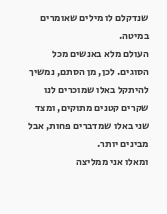שנדקלם לו מילים שאומרים במיטה.
העולם מלא באנשים מכל הסוגים. לכן, מן הסתם, נמשיך להיתקל באלו שמוכרים לנו שקרים קטנים מתוקים, ומצד שני באלו שמדברים פחות, אבל מבינים יותר.
ומאלו אני ממליצה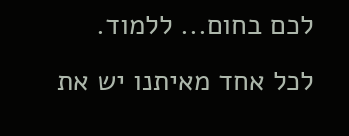לכם בחום... ללמוד.
לכל אחד מאיתנו יש את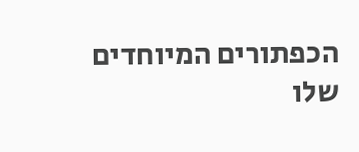הכפתורים המיוחדים שלו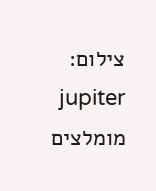צילום: jupiter
מומלצים